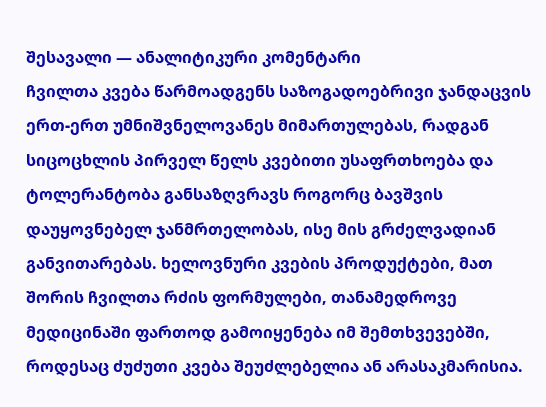შესავალი — ანალიტიკური კომენტარი
ჩვილთა კვება წარმოადგენს საზოგადოებრივი ჯანდაცვის ერთ-ერთ უმნიშვნელოვანეს მიმართულებას, რადგან სიცოცხლის პირველ წელს კვებითი უსაფრთხოება და ტოლერანტობა განსაზღვრავს როგორც ბავშვის დაუყოვნებელ ჯანმრთელობას, ისე მის გრძელვადიან განვითარებას. ხელოვნური კვების პროდუქტები, მათ შორის ჩვილთა რძის ფორმულები, თანამედროვე მედიცინაში ფართოდ გამოიყენება იმ შემთხვევებში, როდესაც ძუძუთი კვება შეუძლებელია ან არასაკმარისია.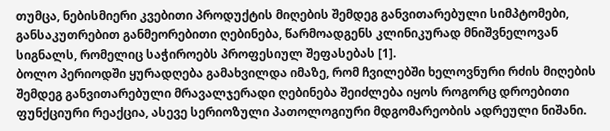თუმცა, ნებისმიერი კვებითი პროდუქტის მიღების შემდეგ განვითარებული სიმპტომები, განსაკუთრებით განმეორებითი ღებინება, წარმოადგენს კლინიკურად მნიშვნელოვან სიგნალს, რომელიც საჭიროებს პროფესიულ შეფასებას [1].
ბოლო პერიოდში ყურადღება გამახვილდა იმაზე, რომ ჩვილებში ხელოვნური რძის მიღების შემდეგ განვითარებული მრავალჯერადი ღებინება შეიძლება იყოს როგორც დროებითი ფუნქციური რეაქცია, ასევე სერიოზული პათოლოგიური მდგომარეობის ადრეული ნიშანი.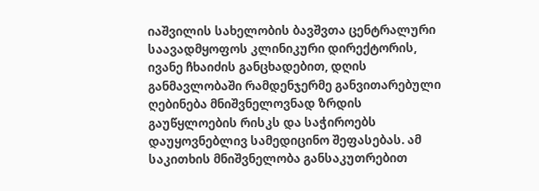იაშვილის სახელობის ბავშვთა ცენტრალური საავადმყოფოს კლინიკური დირექტორის, ივანე ჩხაიძის განცხადებით, დღის განმავლობაში რამდენჯერმე განვითარებული ღებინება მნიშვნელოვნად ზრდის გაუწყლოების რისკს და საჭიროებს დაუყოვნებლივ სამედიცინო შეფასებას. ამ საკითხის მნიშვნელობა განსაკუთრებით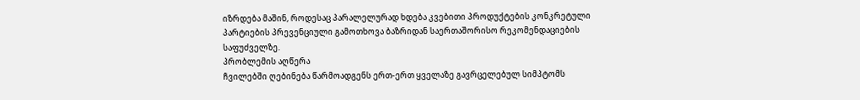იზრდება მაშინ, როდესაც პარალელურად ხდება კვებითი პროდუქტების კონკრეტული პარტიების პრევენციული გამოთხოვა ბაზრიდან საერთაშორისო რეკომენდაციების საფუძველზე.
პრობლემის აღწერა
ჩვილებში ღებინება წარმოადგენს ერთ-ერთ ყველაზე გავრცელებულ სიმპტომს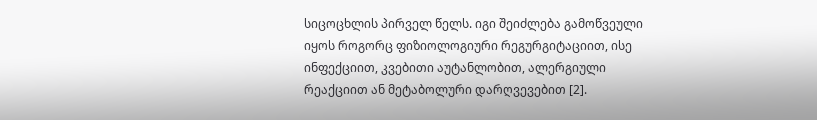სიცოცხლის პირველ წელს. იგი შეიძლება გამოწვეული იყოს როგორც ფიზიოლოგიური რეგურგიტაციით, ისე ინფექციით, კვებითი აუტანლობით, ალერგიული რეაქციით ან მეტაბოლური დარღვევებით [2].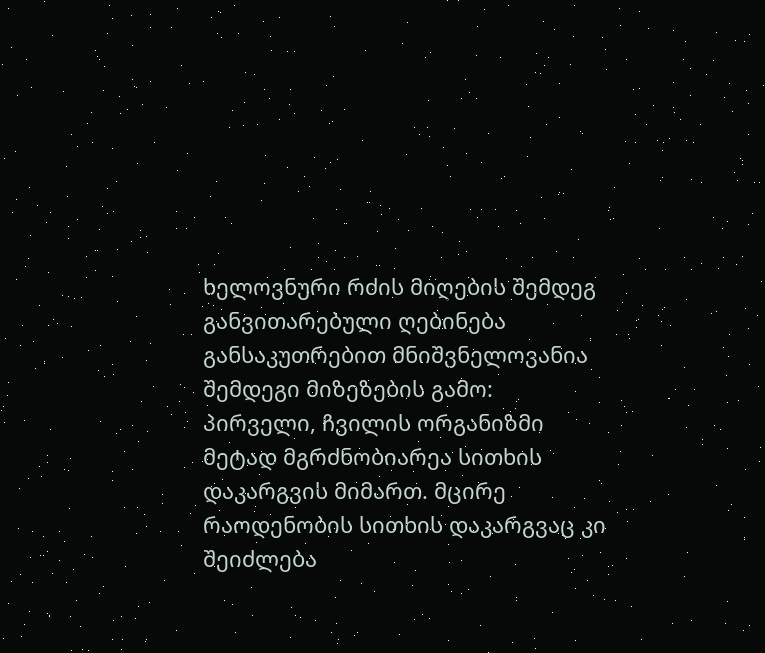ხელოვნური რძის მიღების შემდეგ განვითარებული ღებინება განსაკუთრებით მნიშვნელოვანია შემდეგი მიზეზების გამო:
პირველი, ჩვილის ორგანიზმი მეტად მგრძნობიარეა სითხის დაკარგვის მიმართ. მცირე რაოდენობის სითხის დაკარგვაც კი შეიძლება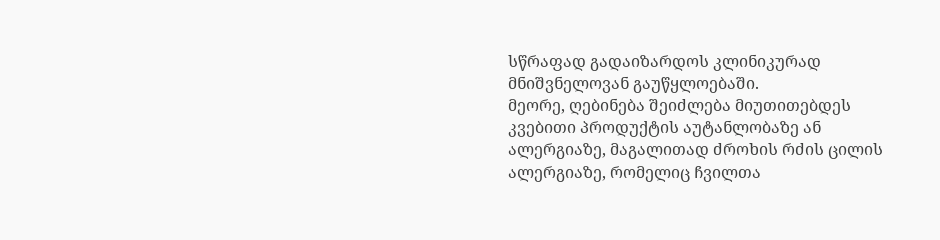სწრაფად გადაიზარდოს კლინიკურად მნიშვნელოვან გაუწყლოებაში.
მეორე, ღებინება შეიძლება მიუთითებდეს კვებითი პროდუქტის აუტანლობაზე ან ალერგიაზე, მაგალითად ძროხის რძის ცილის ალერგიაზე, რომელიც ჩვილთა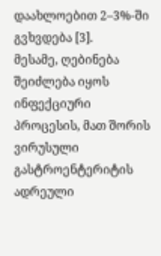დაახლოებით 2–3%-ში გვხვდება [3].
მესამე, ღებინება შეიძლება იყოს ინფექციური პროცესის, მათ შორის ვირუსული გასტროენტერიტის ადრეული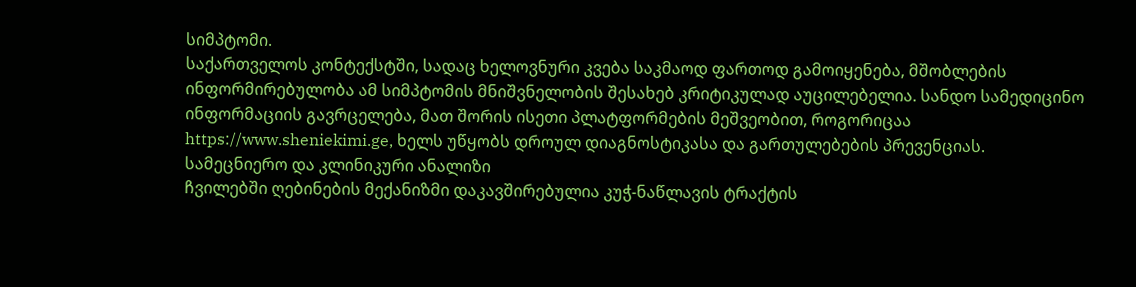სიმპტომი.
საქართველოს კონტექსტში, სადაც ხელოვნური კვება საკმაოდ ფართოდ გამოიყენება, მშობლების ინფორმირებულობა ამ სიმპტომის მნიშვნელობის შესახებ კრიტიკულად აუცილებელია. სანდო სამედიცინო ინფორმაციის გავრცელება, მათ შორის ისეთი პლატფორმების მეშვეობით, როგორიცაა https://www.sheniekimi.ge, ხელს უწყობს დროულ დიაგნოსტიკასა და გართულებების პრევენციას.
სამეცნიერო და კლინიკური ანალიზი
ჩვილებში ღებინების მექანიზმი დაკავშირებულია კუჭ-ნაწლავის ტრაქტის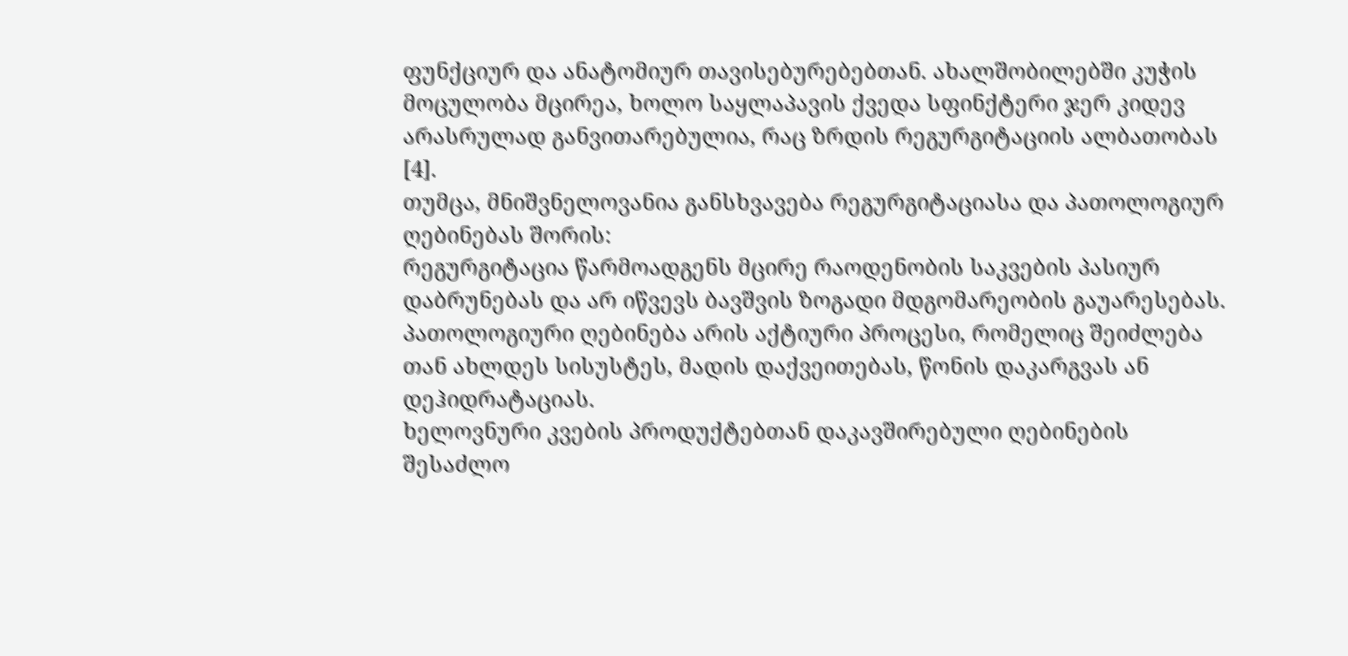ფუნქციურ და ანატომიურ თავისებურებებთან. ახალშობილებში კუჭის მოცულობა მცირეა, ხოლო საყლაპავის ქვედა სფინქტერი ჯერ კიდევ არასრულად განვითარებულია, რაც ზრდის რეგურგიტაციის ალბათობას [4].
თუმცა, მნიშვნელოვანია განსხვავება რეგურგიტაციასა და პათოლოგიურ ღებინებას შორის:
რეგურგიტაცია წარმოადგენს მცირე რაოდენობის საკვების პასიურ დაბრუნებას და არ იწვევს ბავშვის ზოგადი მდგომარეობის გაუარესებას.
პათოლოგიური ღებინება არის აქტიური პროცესი, რომელიც შეიძლება თან ახლდეს სისუსტეს, მადის დაქვეითებას, წონის დაკარგვას ან დეჰიდრატაციას.
ხელოვნური კვების პროდუქტებთან დაკავშირებული ღებინების შესაძლო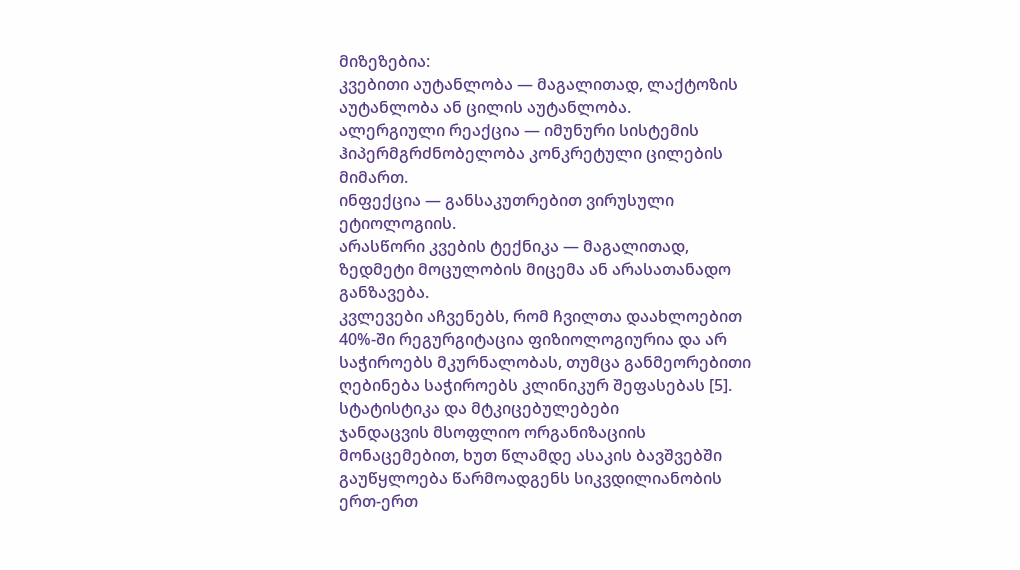მიზეზებია:
კვებითი აუტანლობა — მაგალითად, ლაქტოზის აუტანლობა ან ცილის აუტანლობა.
ალერგიული რეაქცია — იმუნური სისტემის ჰიპერმგრძნობელობა კონკრეტული ცილების მიმართ.
ინფექცია — განსაკუთრებით ვირუსული ეტიოლოგიის.
არასწორი კვების ტექნიკა — მაგალითად, ზედმეტი მოცულობის მიცემა ან არასათანადო განზავება.
კვლევები აჩვენებს, რომ ჩვილთა დაახლოებით 40%-ში რეგურგიტაცია ფიზიოლოგიურია და არ საჭიროებს მკურნალობას, თუმცა განმეორებითი ღებინება საჭიროებს კლინიკურ შეფასებას [5].
სტატისტიკა და მტკიცებულებები
ჯანდაცვის მსოფლიო ორგანიზაციის მონაცემებით, ხუთ წლამდე ასაკის ბავშვებში გაუწყლოება წარმოადგენს სიკვდილიანობის ერთ-ერთ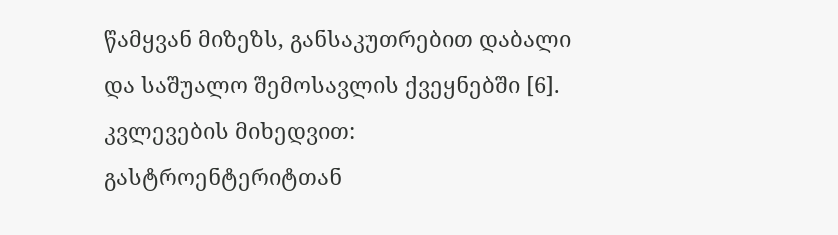წამყვან მიზეზს, განსაკუთრებით დაბალი და საშუალო შემოსავლის ქვეყნებში [6].
კვლევების მიხედვით:
გასტროენტერიტთან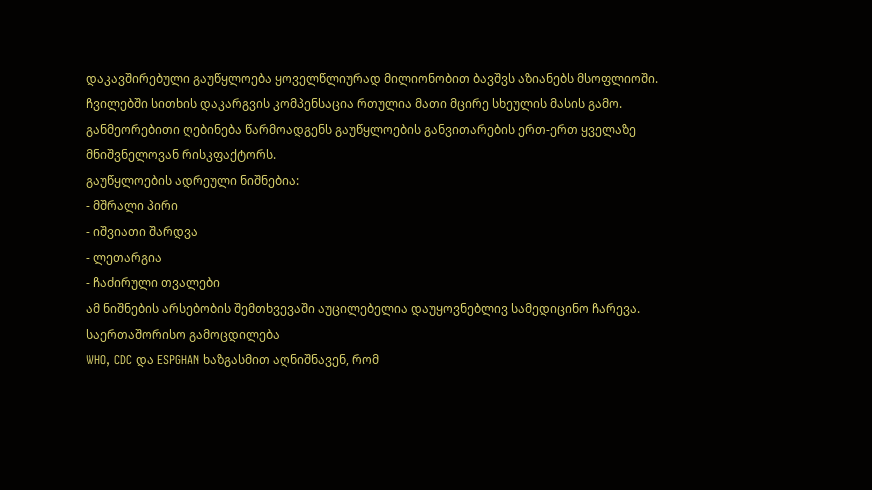დაკავშირებული გაუწყლოება ყოველწლიურად მილიონობით ბავშვს აზიანებს მსოფლიოში.
ჩვილებში სითხის დაკარგვის კომპენსაცია რთულია მათი მცირე სხეულის მასის გამო.
განმეორებითი ღებინება წარმოადგენს გაუწყლოების განვითარების ერთ-ერთ ყველაზე მნიშვნელოვან რისკფაქტორს.
გაუწყლოების ადრეული ნიშნებია:
- მშრალი პირი
- იშვიათი შარდვა
- ლეთარგია
- ჩაძირული თვალები
ამ ნიშნების არსებობის შემთხვევაში აუცილებელია დაუყოვნებლივ სამედიცინო ჩარევა.
საერთაშორისო გამოცდილება
WHO, CDC და ESPGHAN ხაზგასმით აღნიშნავენ, რომ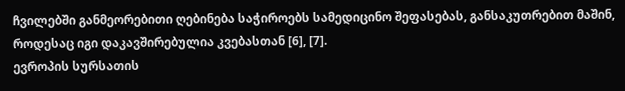ჩვილებში განმეორებითი ღებინება საჭიროებს სამედიცინო შეფასებას, განსაკუთრებით მაშინ, როდესაც იგი დაკავშირებულია კვებასთან [6], [7].
ევროპის სურსათის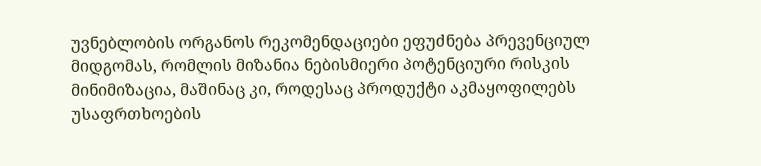უვნებლობის ორგანოს რეკომენდაციები ეფუძნება პრევენციულ მიდგომას, რომლის მიზანია ნებისმიერი პოტენციური რისკის მინიმიზაცია, მაშინაც კი, როდესაც პროდუქტი აკმაყოფილებს უსაფრთხოების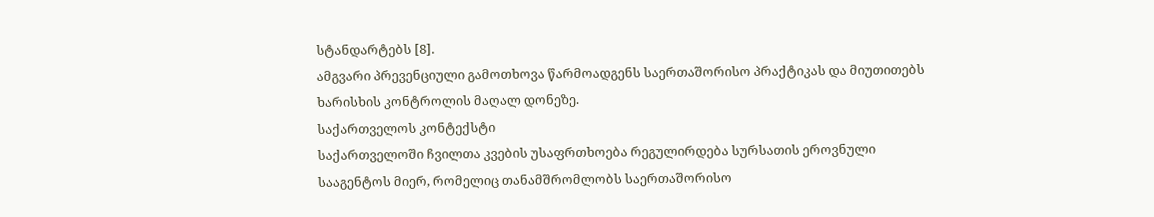სტანდარტებს [8].
ამგვარი პრევენციული გამოთხოვა წარმოადგენს საერთაშორისო პრაქტიკას და მიუთითებს ხარისხის კონტროლის მაღალ დონეზე.
საქართველოს კონტექსტი
საქართველოში ჩვილთა კვების უსაფრთხოება რეგულირდება სურსათის ეროვნული სააგენტოს მიერ, რომელიც თანამშრომლობს საერთაშორისო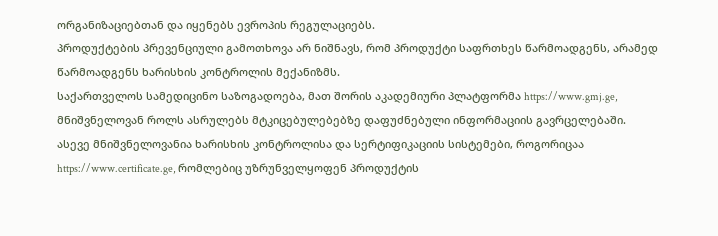ორგანიზაციებთან და იყენებს ევროპის რეგულაციებს.
პროდუქტების პრევენციული გამოთხოვა არ ნიშნავს, რომ პროდუქტი საფრთხეს წარმოადგენს, არამედ წარმოადგენს ხარისხის კონტროლის მექანიზმს.
საქართველოს სამედიცინო საზოგადოება, მათ შორის აკადემიური პლატფორმა https://www.gmj.ge, მნიშვნელოვან როლს ასრულებს მტკიცებულებებზე დაფუძნებული ინფორმაციის გავრცელებაში.
ასევე მნიშვნელოვანია ხარისხის კონტროლისა და სერტიფიკაციის სისტემები, როგორიცაა https://www.certificate.ge, რომლებიც უზრუნველყოფენ პროდუქტის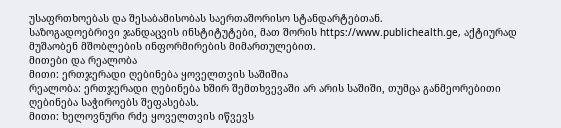უსაფრთხოებას და შესაბამისობას საერთაშორისო სტანდარტებთან.
საზოგადოებრივი ჯანდაცვის ინსტიტუტები, მათ შორის https://www.publichealth.ge, აქტიურად მუშაობენ მშობლების ინფორმირების მიმართულებით.
მითები და რეალობა
მითი: ერთჯერადი ღებინება ყოველთვის საშიშია
რეალობა: ერთჯერადი ღებინება ხშირ შემთხვევაში არ არის საშიში, თუმცა განმეორებითი ღებინება საჭიროებს შეფასებას.
მითი: ხელოვნური რძე ყოველთვის იწვევს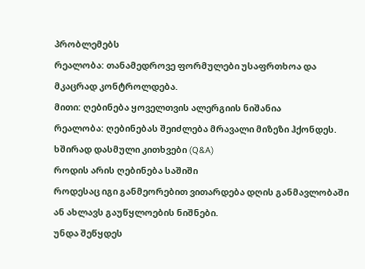პრობლემებს
რეალობა: თანამედროვე ფორმულები უსაფრთხოა და მკაცრად კონტროლდება.
მითი: ღებინება ყოველთვის ალერგიის ნიშანია
რეალობა: ღებინებას შეიძლება მრავალი მიზეზი ჰქონდეს.
ხშირად დასმული კითხვები (Q&A)
როდის არის ღებინება საშიში
როდესაც იგი განმეორებით ვითარდება დღის განმავლობაში ან ახლავს გაუწყლოების ნიშნები.
უნდა შეწყდეს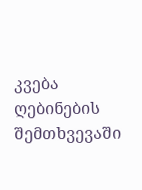კვება ღებინების შემთხვევაში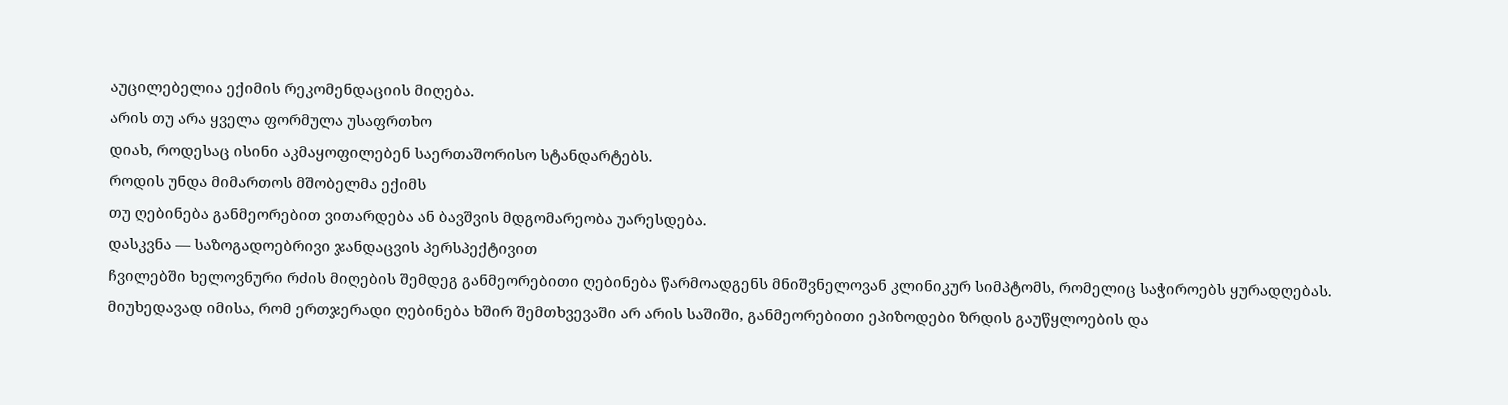აუცილებელია ექიმის რეკომენდაციის მიღება.
არის თუ არა ყველა ფორმულა უსაფრთხო
დიახ, როდესაც ისინი აკმაყოფილებენ საერთაშორისო სტანდარტებს.
როდის უნდა მიმართოს მშობელმა ექიმს
თუ ღებინება განმეორებით ვითარდება ან ბავშვის მდგომარეობა უარესდება.
დასკვნა — საზოგადოებრივი ჯანდაცვის პერსპექტივით
ჩვილებში ხელოვნური რძის მიღების შემდეგ განმეორებითი ღებინება წარმოადგენს მნიშვნელოვან კლინიკურ სიმპტომს, რომელიც საჭიროებს ყურადღებას. მიუხედავად იმისა, რომ ერთჯერადი ღებინება ხშირ შემთხვევაში არ არის საშიში, განმეორებითი ეპიზოდები ზრდის გაუწყლოების და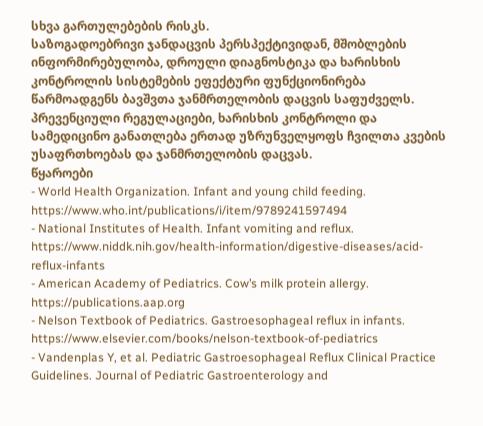სხვა გართულებების რისკს.
საზოგადოებრივი ჯანდაცვის პერსპექტივიდან, მშობლების ინფორმირებულობა, დროული დიაგნოსტიკა და ხარისხის კონტროლის სისტემების ეფექტური ფუნქციონირება წარმოადგენს ბავშვთა ჯანმრთელობის დაცვის საფუძველს.
პრევენციული რეგულაციები, ხარისხის კონტროლი და სამედიცინო განათლება ერთად უზრუნველყოფს ჩვილთა კვების უსაფრთხოებას და ჯანმრთელობის დაცვას.
წყაროები
- World Health Organization. Infant and young child feeding. https://www.who.int/publications/i/item/9789241597494
- National Institutes of Health. Infant vomiting and reflux. https://www.niddk.nih.gov/health-information/digestive-diseases/acid-reflux-infants
- American Academy of Pediatrics. Cow’s milk protein allergy. https://publications.aap.org
- Nelson Textbook of Pediatrics. Gastroesophageal reflux in infants. https://www.elsevier.com/books/nelson-textbook-of-pediatrics
- Vandenplas Y, et al. Pediatric Gastroesophageal Reflux Clinical Practice Guidelines. Journal of Pediatric Gastroenterology and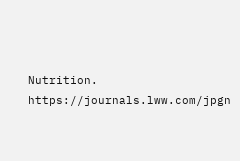Nutrition. https://journals.lww.com/jpgn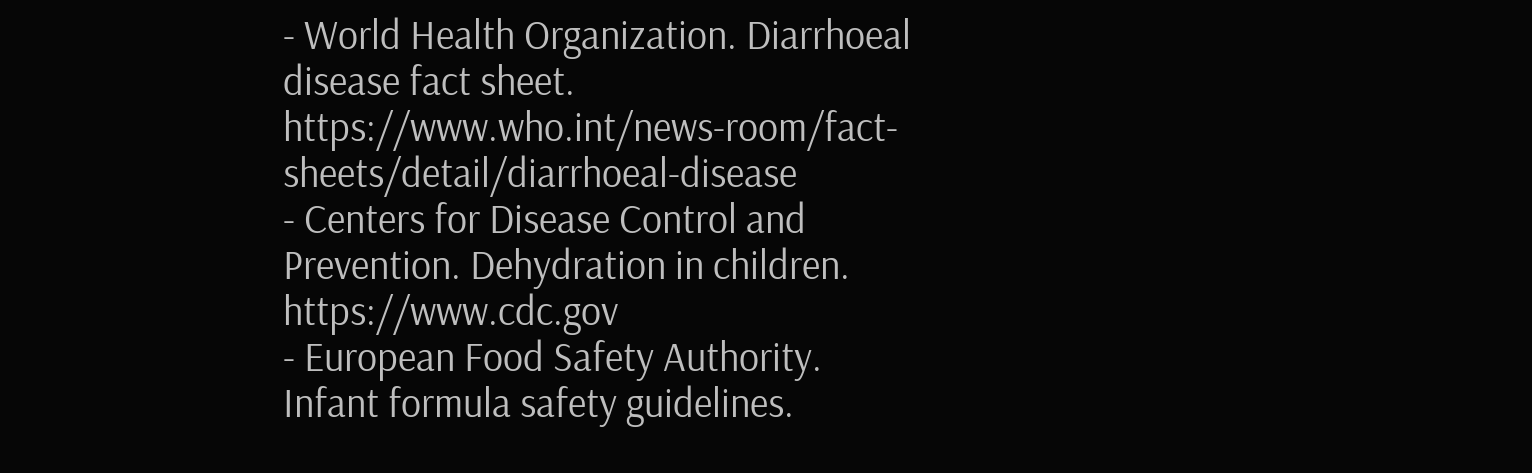- World Health Organization. Diarrhoeal disease fact sheet. https://www.who.int/news-room/fact-sheets/detail/diarrhoeal-disease
- Centers for Disease Control and Prevention. Dehydration in children. https://www.cdc.gov
- European Food Safety Authority. Infant formula safety guidelines.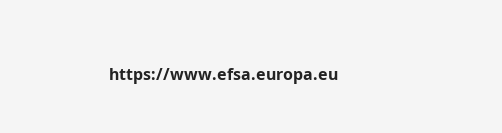https://www.efsa.europa.eu